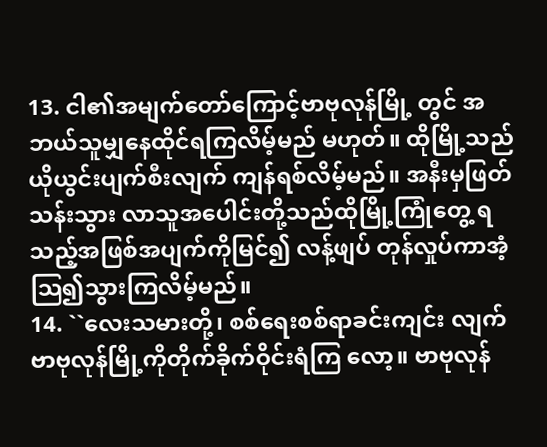13. ငါ၏အမျက်တော်ကြောင့်ဗာဗုလုန်မြို့ တွင် အဘယ်သူမျှနေထိုင်ရကြလိမ့်မည် မဟုတ်။ ထိုမြို့သည်ယိုယွင်းပျက်စီးလျက် ကျန်ရစ်လိမ့်မည်။ အနီးမှဖြတ်သန်းသွား လာသူအပေါင်းတို့သည်ထိုမြို့ကြုံတွေ့ ရသည့်အဖြစ်အပျက်ကိုမြင်၍ လန့်ဖျပ် တုန်လှုပ်ကာအံ့သြ၍သွားကြလိမ့်မည်။
14. ``လေးသမားတို့၊ စစ်ရေးစစ်ရာခင်းကျင်း လျက်ဗာဗုလုန်မြို့ကိုတိုက်ခိုက်ဝိုင်းရံကြ လော့။ ဗာဗုလုန်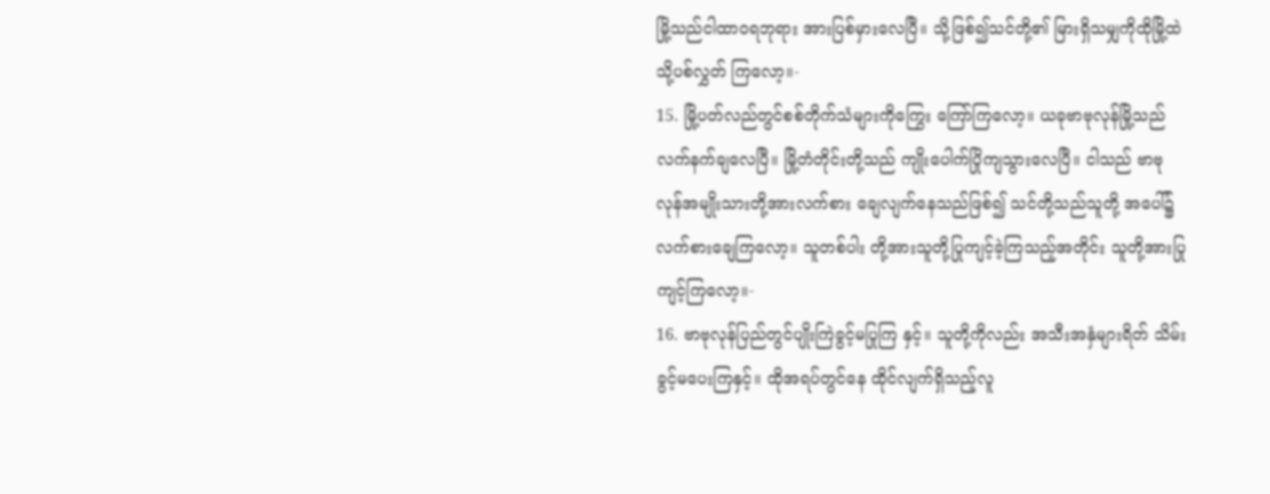မြို့သည်ငါထာဝရဘုရား အားပြစ်မှားလေပြီ။ သို့ဖြစ်၍သင်တို့၏ မြားရှိသမျှကိုထိုမြို့ထဲသို့ပစ်လွှတ် ကြလော့။-
15. မြို့ပတ်လည်တွင်စစ်တိုက်သံများကိုကြွေး ကြော်ကြလော့။ ယခုဗာဗုလုန်မြို့သည် လက်နက်ချလေပြီ။ မြို့တံတိုင်းတို့သည် ကျိုးပေါက်ပြိုကျသွားလေပြီ။ ငါသည် ဗာဗုလုန်အမျိုးသားတို့အားလက်စား ချေလျက်နေသည်ဖြစ်၍ သင်တို့သည်သူတို့ အပေါ်၌လက်စားချေကြလော့။ သူတစ်ပါး တို့အားသူတို့ပြုကျင့်ခဲ့ကြသည့်အတိုင်း သူတို့အားပြုကျင့်ကြလော့။-
16. ဗာဗုလုန်ပြည်တွင်ပျိုးကြဲခွင့်မပြုကြ နှင့်။ သူတို့ကိုလည်း အသီးအနှံများရိတ် သိမ်းခွင့်မပေးကြနှင့်။ ထိုအရပ်တွင်နေ ထိုင်လျက်ရှိသည့်လူ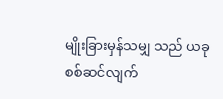မျိုးခြားမှန်သမျှ သည် ယခုစစ်ဆင်လျက်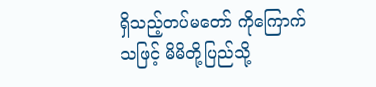ရှိသည့်တပ်မတော် ကိုကြောက်သဖြင့် မိမိတို့ပြည်သို့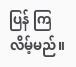ပြန် ကြလိမ့်မည်။